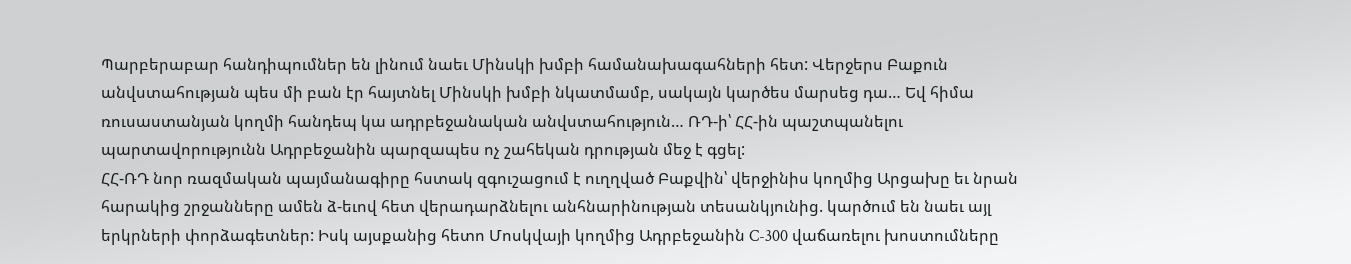Պարբերաբար հանդիպումներ են լինում նաեւ Մինսկի խմբի համանախագահների հետ: Վերջերս Բաքուն անվստահության պես մի բան էր հայտնել Մինսկի խմբի նկատմամբ, սակայն կարծես մարսեց դա… Եվ հիմա ռուսաստանյան կողմի հանդեպ կա ադրբեջանական անվստահություն… ՌԴ-ի՝ ՀՀ-ին պաշտպանելու պարտավորությունն Ադրբեջանին պարզապես ոչ շահեկան դրության մեջ է գցել:
ՀՀ-ՌԴ նոր ռազմական պայմանագիրը հստակ զգուշացում է ուղղված Բաքվին՝ վերջինիս կողմից Արցախը եւ նրան հարակից շրջանները ամեն ձ-եւով հետ վերադարձնելու անհնարինության տեսանկյունից. կարծում են նաեւ այլ երկրների փորձագետներ: Իսկ այսքանից հետո Մոսկվայի կողմից Ադրբեջանին C-300 վաճառելու խոստումները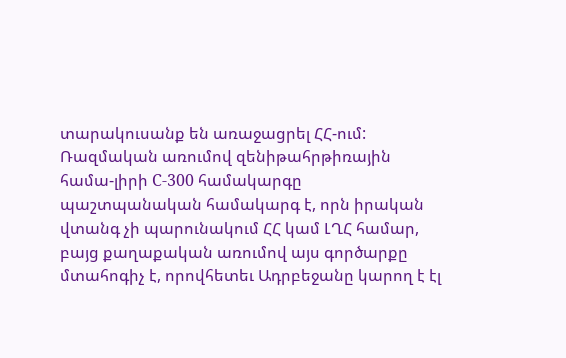տարակուսանք են առաջացրել ՀՀ-ում: Ռազմական առումով զենիթահրթիռային համա-լիրի C-300 համակարգը պաշտպանական համակարգ է, որն իրական վտանգ չի պարունակում ՀՀ կամ ԼՂՀ համար, բայց քաղաքական առումով այս գործարքը մտահոգիչ է, որովհետեւ Ադրբեջանը կարող է էլ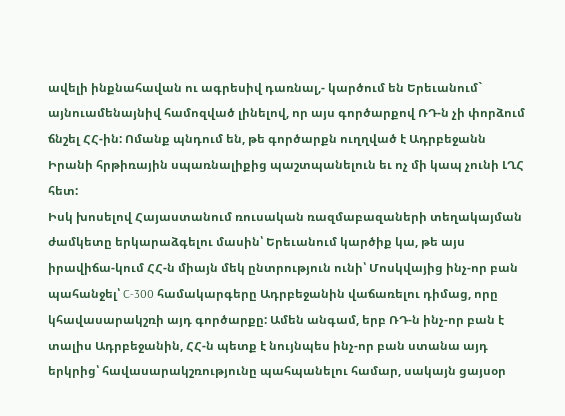ավելի ինքնահավան ու ագրեսիվ դառնալ,- կարծում են Երեւանում` այնուամենայնիվ համոզված լինելով, որ այս գործարքով ՌԴ-ն չի փորձում ճնշել ՀՀ-ին: Ոմանք պնդում են, թե գործարքն ուղղված է Ադրբեջանն Իրանի հրթիռային սպառնալիքից պաշտպանելուն եւ ոչ մի կապ չունի ԼՂՀ հետ:
Իսկ խոսելով Հայաստանում ռուսական ռազմաբազաների տեղակայման ժամկետը երկարաձգելու մասին՝ Երեւանում կարծիք կա, թե այս իրավիճա-կում ՀՀ-ն միայն մեկ ընտրություն ունի՝ Մոսկվայից ինչ-որ բան պահանջել՝ C-300 համակարգերը Ադրբեջանին վաճառելու դիմաց, որը կհավասարակշռի այդ գործարքը: Ամեն անգամ, երբ ՌԴ-ն ինչ-որ բան է տալիս Ադրբեջանին, ՀՀ-ն պետք է նույնպես ինչ-որ բան ստանա այդ երկրից՝ հավասարակշռությունը պահպանելու համար, սակայն ցայսօր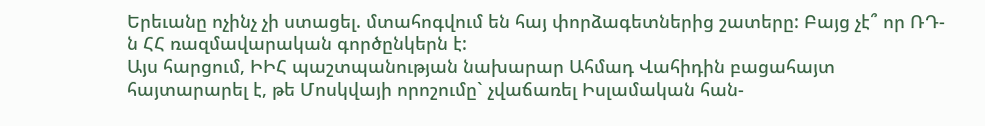Երեւանը ոչինչ չի ստացել. մտահոգվում են հայ փորձագետներից շատերը: Բայց չէ՞ որ ՌԴ-ն ՀՀ ռազմավարական գործընկերն է:
Այս հարցում, ԻԻՀ պաշտպանության նախարար Ահմադ Վահիդին բացահայտ հայտարարել է, թե Մոսկվայի որոշումը` չվաճառել Իսլամական հան-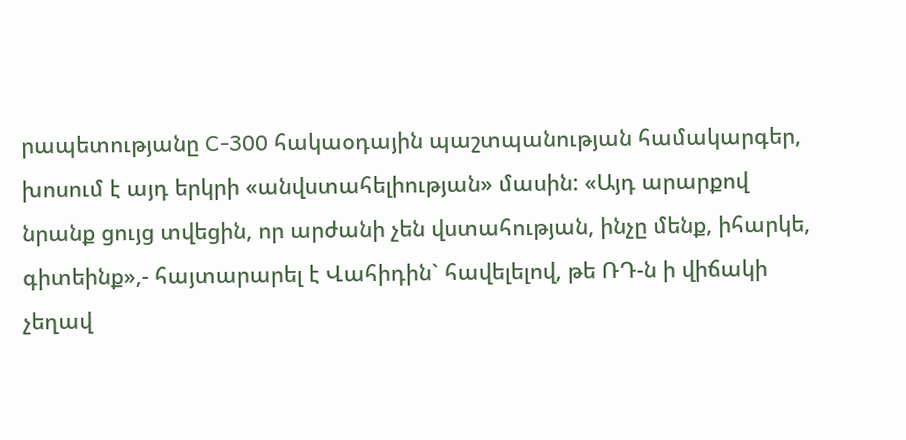րապետությանը C-300 հակաօդային պաշտպանության համակարգեր, խոսում է այդ երկրի «անվստահելիության» մասին: «Այդ արարքով նրանք ցույց տվեցին, որ արժանի չեն վստահության, ինչը մենք, իհարկե, գիտեինք»,- հայտարարել է Վահիդին` հավելելով, թե ՌԴ-ն ի վիճակի չեղավ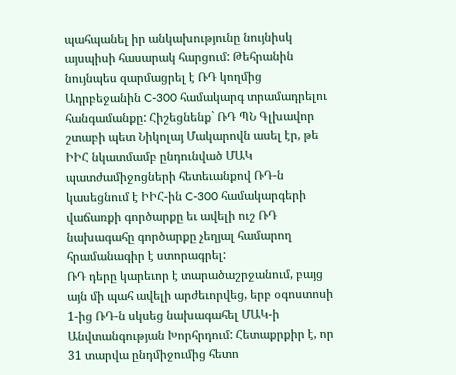պահպանել իր անկախությունը նույնիսկ այսպիսի հասարակ հարցում: Թեհրանին նույնպես զարմացրել է ՌԴ կողմից Ադրբեջանին C-300 համակարգ տրամադրելու հանգամանքը: Հիշեցնենք` ՌԴ ՊՆ Գլխավոր շտաբի պետ Նիկոլայ Մակարովն ասել էր, թե ԻԻՀ նկատմամբ ընդունված ՄԱԿ պատժամիջոցների հետեւանքով ՌԴ-ն կասեցնում է ԻԻՀ-ին C-300 համակարգերի վաճառքի գործարքը եւ ավելի ուշ ՌԴ նախագահը գործարքը չեղյալ համարող հրամանագիր է ստորագրել:
ՌԴ դերը կարեւոր է տարածաշրջանում, բայց այն մի պահ ավելի արժեւորվեց, երբ օգոստոսի 1-ից ՌԴ-ն սկսեց նախագահել ՄԱԿ-ի Անվտանգության Խորհրդում: Հետաքրքիր է, որ 31 տարվա ընդմիջումից հետո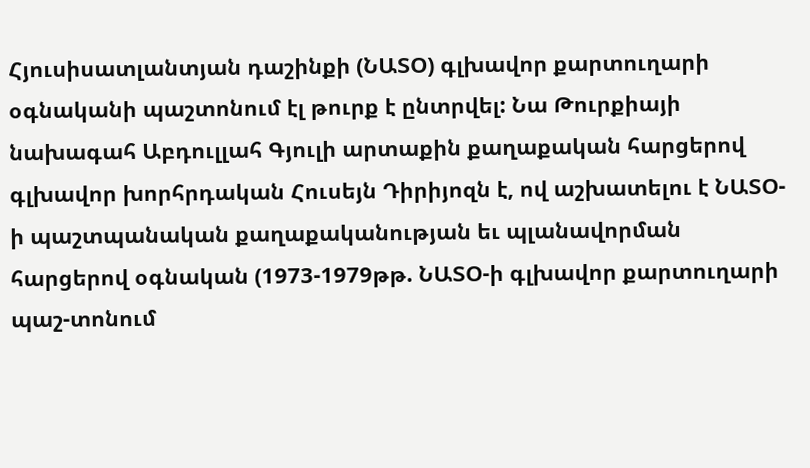Հյուսիսատլանտյան դաշինքի (ՆԱՏՕ) գլխավոր քարտուղարի օգնականի պաշտոնում էլ թուրք է ընտրվել: Նա Թուրքիայի նախագահ Աբդուլլահ Գյուլի արտաքին քաղաքական հարցերով գլխավոր խորհրդական Հուսեյն Դիրիյոզն է, ով աշխատելու է ՆԱՏՕ-ի պաշտպանական քաղաքականության եւ պլանավորման հարցերով օգնական (1973-1979թթ. ՆԱՏՕ-ի գլխավոր քարտուղարի պաշ-տոնում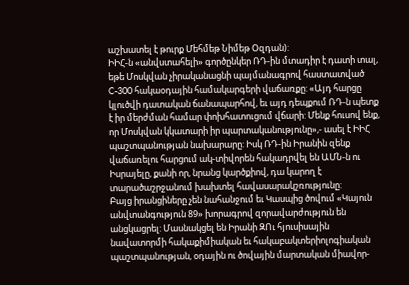աշխատել է թուրք Մեհմեթ Նիմեթ Օզդան):
ԻԻՀ-ն «անվստահելի» գործընկեր ՌԴ-ին մտադիր է դատի տալ, եթե Մոսկվան չիրականացնի պայմանագրով հաստատված C-300 հակաօդային համակարգերի վաճառքը: «Այդ հարցը կլուծվի դատական ճանապարհով, եւ այդ դեպքում ՌԴ-ն պետք է իր մերժման համար փոխհատուցում վճարի: Մենք հուսով ենք, որ Մոսկվան կկատարի իր պարտականությունը»,- ասել է ԻԻՀ պաշտպանության նախարարը: Իսկ ՌԴ-ին Իրանին զենք վաճառելու հարցում ակ-տիվորեն հակադրվել են ԱՄՆ-ն ու Իսրայելը, քանի որ, նրանց կարծքիով, դա կարող է տարածաշրջանում խախտել հավասարակշռությունը:
Բայց իրանցիները չեն նահանջում եւ Կասպից ծովում «Կայուն անվտանգություն 89» խորագրով զորավարժություն են անցկացրել: Մասնակցել են Իրանի ԶՈւ հյուսիսային նավատորմի հակաքիմիական եւ հակաբակտերիոլոգիական պաշտպանության, օդային ու ծովային մարտական միավոր-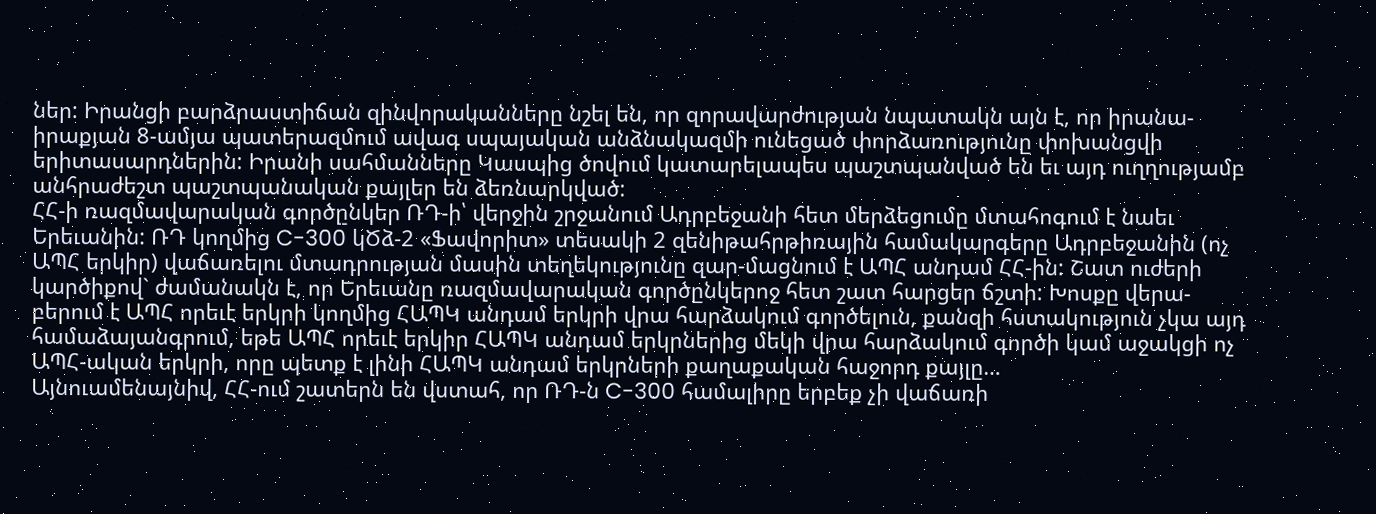ներ: Իրանցի բարձրաստիճան զինվորականները նշել են, որ զորավարժության նպատակն այն է, որ իրանա-իրաքյան 8-ամյա պատերազմում ավագ սպայական անձնակազմի ունեցած փորձառությունը փոխանցվի երիտասարդներին: Իրանի սահմանները Կասպից ծովում կատարելապես պաշտպանված են եւ այդ ուղղությամբ անհրաժեշտ պաշտպանական քայլեր են ձեռնարկված:
ՀՀ-ի ռազմավարական գործընկեր ՌԴ-ի՝ վերջին շրջանում Ադրբեջանի հետ մերձեցումը մտահոգում է նաեւ Երեւանին: ՌԴ կողմից C-300 կԾձ-2 «Ֆավորիտ» տեսակի 2 զենիթահրթիռային համակարգերը Ադրբեջանին (ոչ ԱՊՀ երկիր) վաճառելու մտադրության մասին տեղեկությունը զար-մացնում է ԱՊՀ անդամ ՀՀ-ին: Շատ ուժերի կարծիքով` ժամանակն է, որ Երեւանը ռազմավարական գործընկերոջ հետ շատ հարցեր ճշտի: Խոսքը վերա-բերում է ԱՊՀ որեւէ երկրի կողմից ՀԱՊԿ անդամ երկրի վրա հարձակում գործելուն, քանզի հստակություն չկա այդ համաձայանգրում, եթե ԱՊՀ որեւէ երկիր ՀԱՊԿ անդամ երկրներից մեկի վրա հարձակում գործի կամ աջակցի ոչ ԱՊՀ-ական երկրի, որը պետք է լինի ՀԱՊԿ անդամ երկրների քաղաքական հաջորդ քայլը…
Այնուամենայնիվ, ՀՀ-ում շատերն են վստահ, որ ՌԴ-ն C-300 համալիրը երբեք չի վաճառի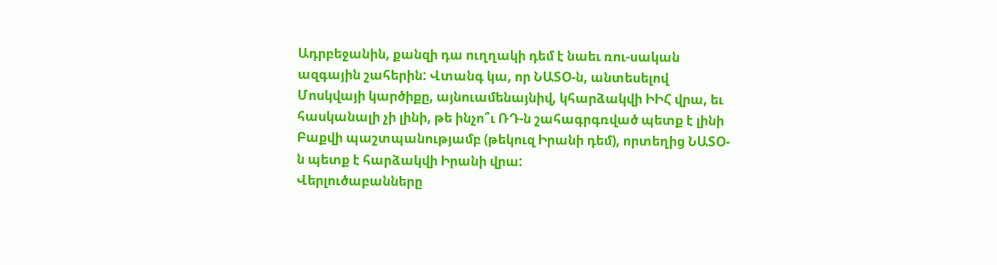Ադրբեջանին, քանզի դա ուղղակի դեմ է նաեւ ռու-սական ազգային շահերին: Վտանգ կա, որ ՆԱՏՕ-ն, անտեսելով Մոսկվայի կարծիքը, այնուամենայնիվ, կհարձակվի ԻԻՀ վրա, եւ հասկանալի չի լինի, թե ինչո՞ւ ՌԴ-ն շահագրգռված պետք է լինի Բաքվի պաշտպանությամբ (թեկուզ Իրանի դեմ), որտեղից ՆԱՏՕ-ն պետք է հարձակվի Իրանի վրա:
Վերլուծաբանները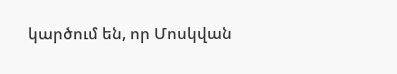կարծում են, որ Մոսկվան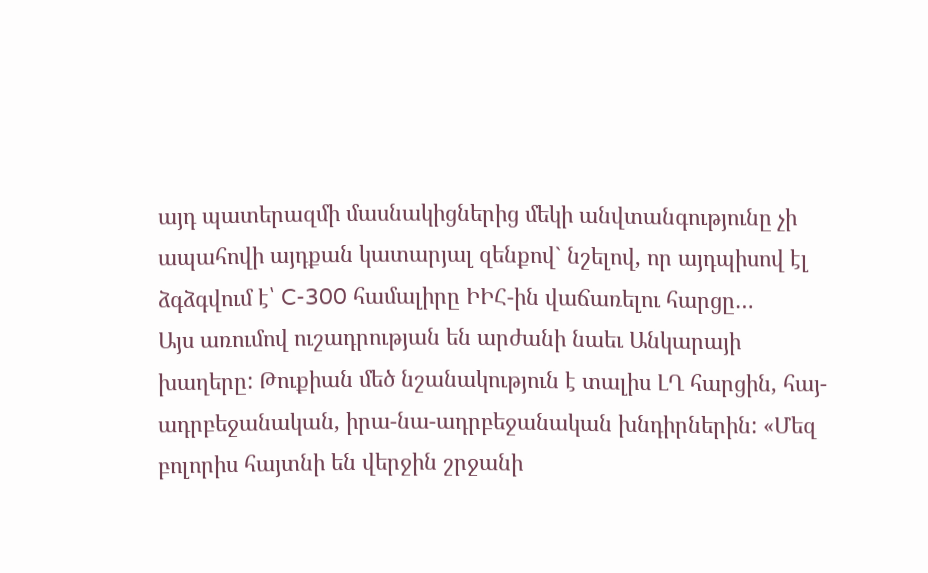այդ պատերազմի մասնակիցներից մեկի անվտանգությունը չի ապահովի այդքան կատարյալ զենքով` նշելով, որ այդպիսով էլ ձգձգվում է՝ C-300 համալիրը ԻԻՀ-ին վաճառելու հարցը…
Այս առումով ուշադրության են արժանի նաեւ Անկարայի խաղերը: Թուքիան մեծ նշանակություն է տալիս ԼՂ հարցին, հայ-ադրբեջանական, իրա-նա-ադրբեջանական խնդիրներին: «Մեզ բոլորիս հայտնի են վերջին շրջանի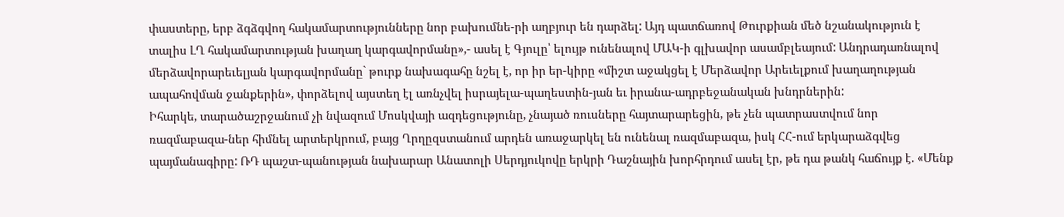փաստերը, երբ ձգձգվող հակամարտությունները նոր բախումնե-րի աղբյուր են դարձել: Այդ պատճառով Թուրքիան մեծ նշանակություն է տալիս ԼՂ հակամարտության խաղաղ կարգավորմանը»,- ասել է Գյուլը՝ ելույթ ունենալով ՄԱԿ-ի գլխավոր ասամբլեայում: Անդրադառնալով մերձավորարեւելյան կարգավորմանը` թուրք նախագահը նշել է, որ իր եր-կիրը «միշտ աջակցել է Մերձավոր Արեւելքում խաղաղության ապահովման ջանքերին», փորձելով այստեղ էլ առնչվել իսրայելա-պաղեստին-յան եւ իրանա-ադրբեջանական խնդրներին:
Իհարկե, տարածաշրջանում չի նվազում Մոսկվայի ազդեցությունը, չնայած ռուսները հայտարարեցին, թե չեն պատրաստվում նոր ռազմաբազա-ներ հիմնել արտերկրում, բայց Ղրղըզստանում արդեն առաջարկել են ունենալ ռազմաբազա, իսկ ՀՀ-ում երկարաձգվեց պայմանագիրը: ՌԴ պաշտ-պանության նախարար Անատոլի Սերդյուկովը երկրի Դաշնային խորհրդում ասել էր, թե դա թանկ հաճույք է. «Մենք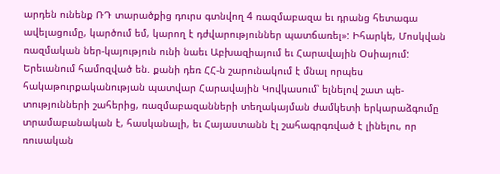արդեն ունենք ՌԴ տարածքից դուրս գտնվող 4 ռազմաբազա եւ դրանց հետագա ավելացումը, կարծում եմ, կարող է դժվարություններ պատճառել»: Իհարկե, Մոսկվան ռազմական ներ-կայություն ունի նաեւ Աբխազիայում եւ Հարավային Օսիայում:
Երեւանում համոզված են. քանի դեռ ՀՀ-ն շարունակում է մնալ որպես հակաթուրքականության պատվար Հարավային Կովկասում՝ ելնելով շատ պե-տությունների շահերից, ռազմաբազանների տեղակայման ժամկետի երկարաձգումը տրամաբանական է, հասկանալի, եւ Հայաստանն էլ շահագրգռված է լինելու, որ ռուսական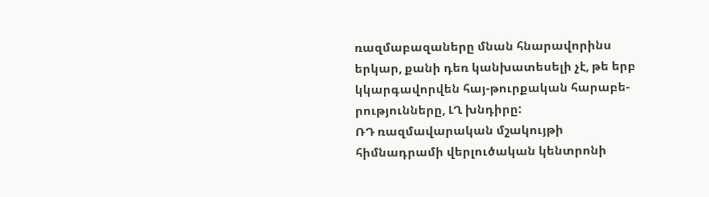ռազմաբազաները մնան հնարավորինս երկար, քանի դեռ կանխատեսելի չէ, թե երբ կկարգավորվեն հայ-թուրքական հարաբե-րությունները, ԼՂ խնդիրը:
ՌԴ ռազմավարական մշակույթի հիմնադրամի վերլուծական կենտրոնի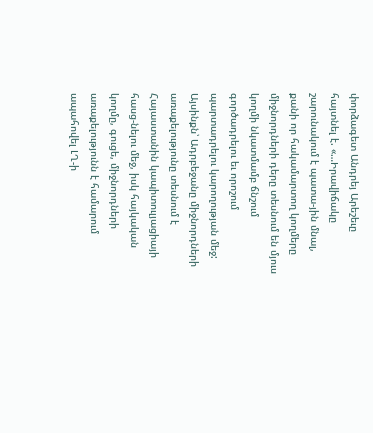փորձագետ Անդրեյ Արեշեւը հայտնել է. «…Իրավիճակը շարունակում է պատա-յին մնալ, քանի որ հակամարտող կողմերը միջնորդների դերը տեսնում են մյուս կողմի նկատմամբ ճնշում գործադրելու եւ որոշում պարտադրելու կարողության մեջ: Այսինքն՝ Ադրբեջանը միջնորդների առաքելությունը տեսնում է Հայաստանին կապիտուլյացիայի հասց-նելու մեջ, իսկ հայկական կողմը, գուցե, միջնորդների առաքելությունն է համարում ապահովել ԼՂ-ի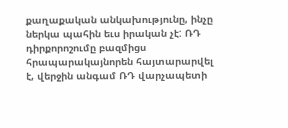քաղաքական անկախությունը, ինչը ներկա պահին եւս իրական չէ: ՌԴ դիրքորոշումը բազմիցս հրապարակայնորեն հայտարարվել է, վերջին անգամ ՌԴ վարչապետի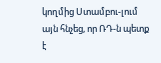կողմից Ստամբու-լում այն հնչեց, որ ՌԴ-ն պետք է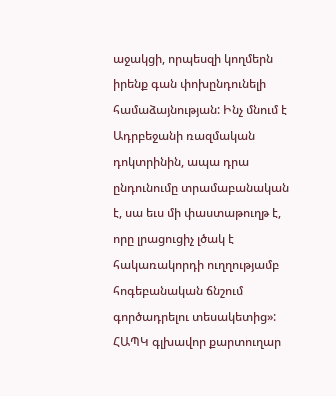աջակցի, որպեսզի կողմերն իրենք գան փոխընդունելի համաձայնության: Ինչ մնում է Ադրբեջանի ռազմական դոկտրինին, ապա դրա ընդունումը տրամաբանական է, սա եւս մի փաստաթուղթ է, որը լրացուցիչ լծակ է հակառակորդի ուղղությամբ հոգեբանական ճնշում գործադրելու տեսակետից»:
ՀԱՊԿ գլխավոր քարտուղար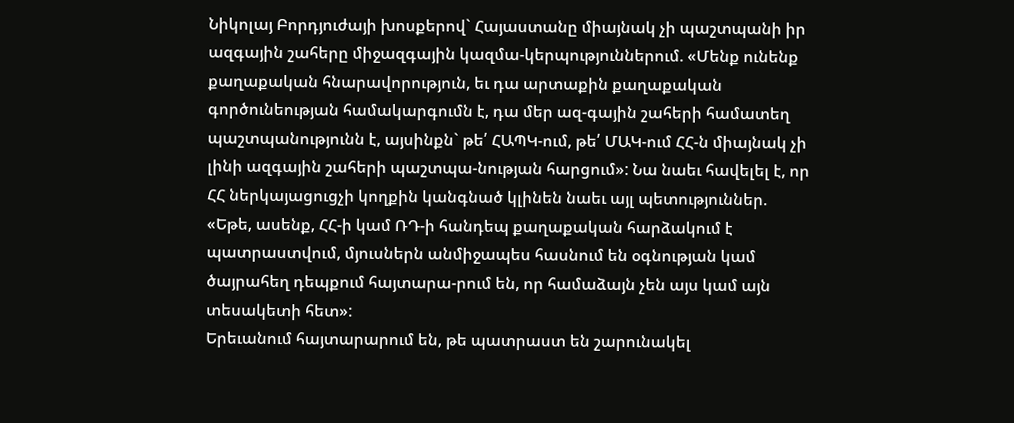Նիկոլայ Բորդյուժայի խոսքերով` Հայաստանը միայնակ չի պաշտպանի իր ազգային շահերը միջազգային կազմա-կերպություններում. «Մենք ունենք քաղաքական հնարավորություն, եւ դա արտաքին քաղաքական գործունեության համակարգումն է, դա մեր ազ-գային շահերի համատեղ պաշտպանությունն է, այսինքն` թե՛ ՀԱՊԿ-ում, թե՛ ՄԱԿ-ում ՀՀ-ն միայնակ չի լինի ազգային շահերի պաշտպա-նության հարցում»: Նա նաեւ հավելել է, որ ՀՀ ներկայացուցչի կողքին կանգնած կլինեն նաեւ այլ պետություններ. «Եթե, ասենք, ՀՀ-ի կամ ՌԴ-ի հանդեպ քաղաքական հարձակում է պատրաստվում, մյուսներն անմիջապես հասնում են օգնության կամ ծայրահեղ դեպքում հայտարա-րում են, որ համաձայն չեն այս կամ այն տեսակետի հետ»:
Երեւանում հայտարարում են, թե պատրաստ են շարունակել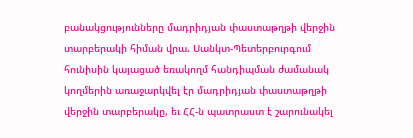բանակցությունները մադրիդյան փաստաթղթի վերջին տարբերակի հիման վրա. Սանկտ-Պետերբուրգում հունիսին կայացած եռակողմ հանդիպման ժամանակ կողմերին առաջարկվել էր մադրիդյան փաստաթղթի վերջին տարբերակը, եւ ՀՀ-ն պատրաստ է շարունակել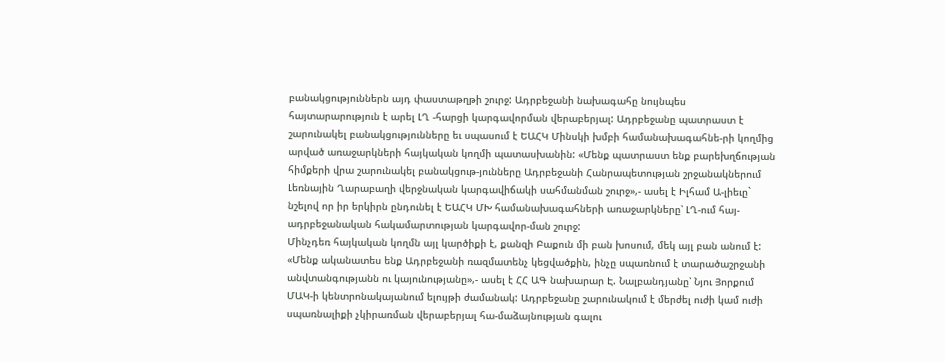բանակցություններն այդ փաստաթղթի շուրջ: Ադրբեջանի նախագահը նույնպես հայտարարություն է արել ԼՂ -հարցի կարգավորման վերաբերյալ: Ադրբեջանը պատրաստ է շարունակել բանակցությունները եւ սպասում է ԵԱՀԿ Մինսկի խմբի համանախագահնե-րի կողմից արված առաջարկների հայկական կողմի պատասխանին: «Մենք պատրաստ ենք բարեխղճության հիմքերի վրա շարունակել բանակցութ-յունները Ադրբեջանի Հանրապետության շրջանակներում Լեռնային Ղարաբաղի վերջնական կարգավիճակի սահմանման շուրջ»,- ասել է Իլհամ Ա-լիեւը` նշելով որ իր երկիրն ընդունել է ԵԱՀԿ ՄԽ համանախագահների առաջարկները՝ ԼՂ-ում հայ-ադրբեջանական հակամարտության կարգավոր-ման շուրջ:
Մինչդեռ հայկական կողմն այլ կարծիքի է, քանզի Բաքուն մի բան խոսում, մեկ այլ բան անում է: «Մենք ականատես ենք Ադրբեջանի ռազմատենչ կեցվածքին, ինչը սպառնում է տարածաշրջանի անվտանգությանն ու կայունությանը»,- ասել է ՀՀ ԱԳ նախարար Է. Նալբանդյանը՝ Նյու Յորքում ՄԱԿ-ի կենտրոնակայանում ելույթի ժամանակ: Ադրբեջանը շարունակում է մերժել ուժի կամ ուժի սպառնալիքի չկիրառման վերաբերյալ հա-մաձայնության գալու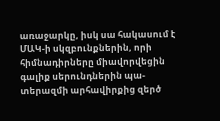առաջարկը, իսկ սա հակասում է ՄԱԿ-ի սկզբունքներին, որի հիմնադիրները միավորվեցին գալիք սերունդներին պա-տերազմի արհավիրքից զերծ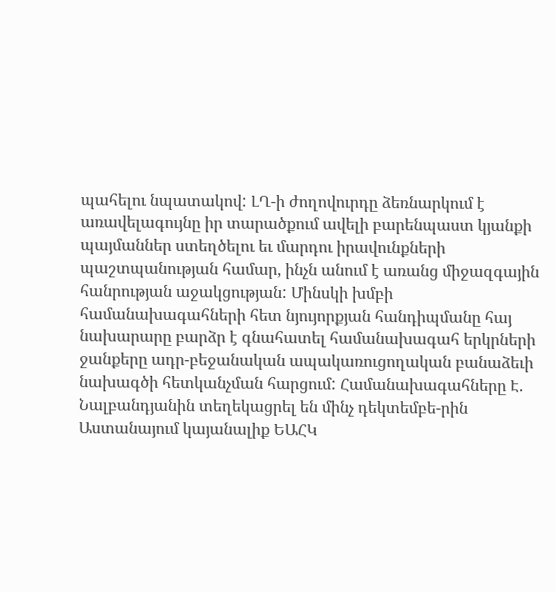պահելու նպատակով: ԼՂ-ի ժողովուրդը ձեռնարկում է առավելագույնը իր տարածքում ավելի բարենպաստ կյանքի պայմաններ ստեղծելու եւ մարդու իրավունքների պաշտպանության համար, ինչն անում է առանց միջազգային հանրության աջակցության: Մինսկի խմբի համանախագահների հետ նյույորքյան հանդիպմանը հայ նախարարը բարձր է գնահատել համանախագահ երկրների ջանքերը ադր-բեջանական ապակառուցողական բանաձեւի նախագծի հետկանչման հարցում: Համանախագահները Է. Նալբանդյանին տեղեկացրել են մինչ դեկտեմբե-րին Աստանայում կայանալիք ԵԱՀԿ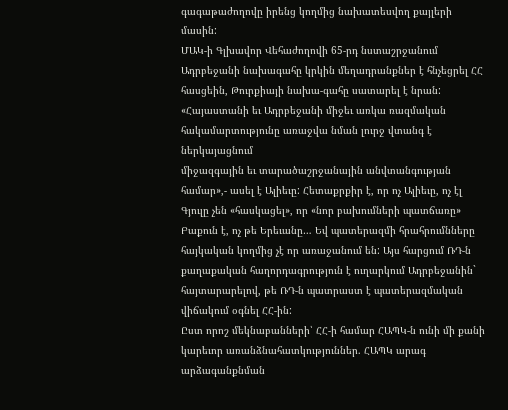գագաթաժողովը իրենց կողմից նախատեսվող քայլերի մասին:
ՄԱԿ-ի Գլխավոր Վեհաժողովի 65-րդ նստաշրջանում Ադրբեջանի նախագահը կրկին մեղադրանքներ է հնչեցրել ՀՀ հասցեին, Թուրքիայի նախա-գահը սատարել է նրան: «Հայաստանի եւ Ադրբեջանի միջեւ առկա ռազմական հակամարտությունը առաջվա նման լուրջ վտանգ է ներկայացնում
միջազգային եւ տարածաշրջանային անվտանգության համար»,- ասել է Ալիեւը: Հետաքրքիր է, որ ոչ Ալիեւը, ոչ էլ Գյուլը չեն «հասկացել», որ «նոր բախումների պատճառը» Բաքուն է, ոչ թե Երեւանը… Եվ պատերազմի հրահրումնները հայկական կողմից չէ որ առաջանում են: Այս հարցում ՌԴ-ն քաղաքական հաղորդագրություն է ուղարկում Ադրբեջանին` հայտարարելով, թե ՌԴ-ն պատրաստ է պատերազմական վիճակում օգնել ՀՀ-ին:
Ըստ որոշ մեկնաբանների՝ ՀՀ-ի համար ՀԱՊԿ-ն ունի մի քանի կարեւոր առանձնահատկություններ. ՀԱՊԿ արագ արձագանքնման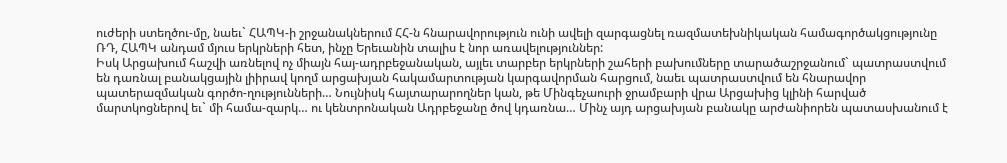ուժերի ստեղծու-մը, նաեւ` ՀԱՊԿ-ի շրջանակներում ՀՀ-ն հնարավորություն ունի ավելի զարգացնել ռազմատեխնիկական համագործակցությունը ՌԴ, ՀԱՊԿ անդամ մյուս երկրների հետ, ինչը Երեւանին տալիս է նոր առավելություններ:
Իսկ Արցախում հաշվի առնելով ոչ միայն հայ-ադրբեջանական, այլեւ տարբեր երկրների շահերի բախումները տարածաշրջանում` պատրաստվում են դառնալ բանակցային լիիրավ կողմ արցախյան հակամարտության կարգավորման հարցում, նաեւ պատրաստվում են հնարավոր պատերազմական գործո-ղությունների… Նույնիսկ հայտարարողներ կան, թե Մինգեչաուրի ջրամբարի վրա Արցախից կլինի հարված մարտկոցներով եւ` մի համա-զարկ… ու կենտրոնական Ադրբեջանը ծով կդառնա… Մինչ այդ արցախյան բանակը արժանիորեն պատասխանում է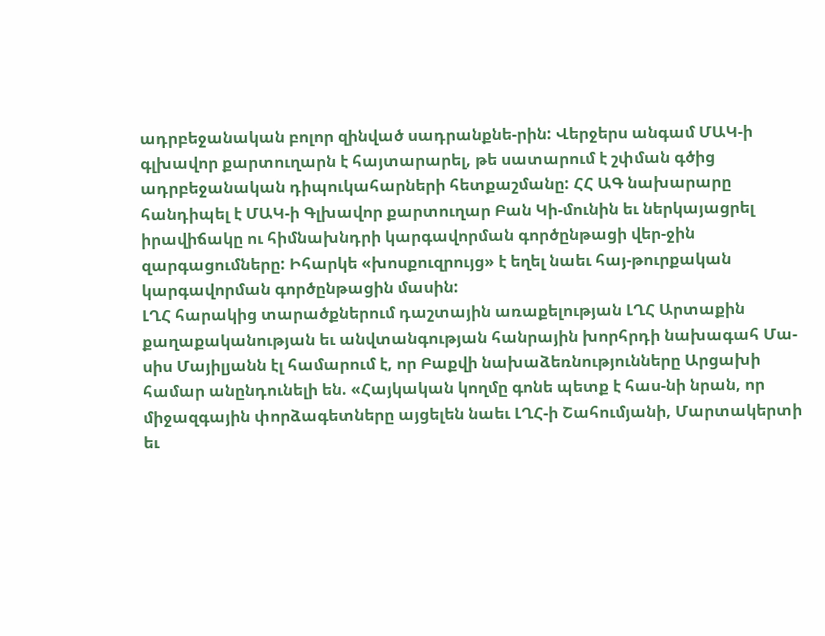ադրբեջանական բոլոր զինված սադրանքնե-րին: Վերջերս անգամ ՄԱԿ-ի գլխավոր քարտուղարն է հայտարարել, թե սատարում է շփման գծից ադրբեջանական դիպուկահարների հետքաշմանը: ՀՀ ԱԳ նախարարը հանդիպել է ՄԱԿ-ի Գլխավոր քարտուղար Բան Կի-մունին եւ ներկայացրել իրավիճակը ու հիմնախնդրի կարգավորման գործընթացի վեր-ջին զարգացումները: Իհարկե «խոսքուզրույց» է եղել նաեւ հայ-թուրքական կարգավորման գործընթացին մասին:
ԼՂՀ հարակից տարածքներում դաշտային առաքելության ԼՂՀ Արտաքին քաղաքականության եւ անվտանգության հանրային խորհրդի նախագահ Մա-սիս Մայիլյանն էլ համարում է, որ Բաքվի նախաձեռնությունները Արցախի համար անընդունելի են. «Հայկական կողմը գոնե պետք է հաս-նի նրան, որ միջազգային փորձագետները այցելեն նաեւ ԼՂՀ-ի Շահումյանի, Մարտակերտի եւ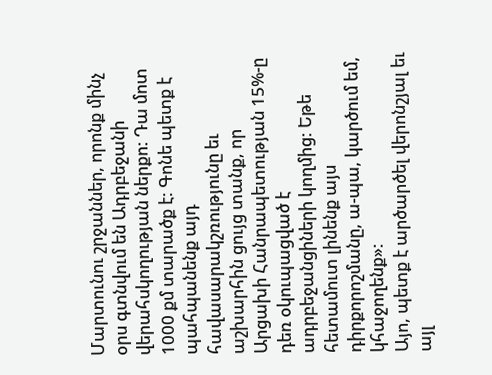Մարտունու շրջաններ, որոնք մինչ օրս գտնվում են Ադրբեջանի վերահսկողության ներքո: Դա մոտ 1000 քմ տարածք է: Գոնե պետք է պահպանենք այդ հավասարակշռությունը եւ աշխարհին ցույց տանք, որ Արցախի Հանրապետության 15%-ը դեռ օկուպացված է ադրբեջանցիների կողմից: Եթե հետամուտ լինենք այս դիրքորոշմանը, ա-պա, կարծում եմ, կհաջողենք»:
Այո, պետք է արծարծել վերոնշյալ եւ այլ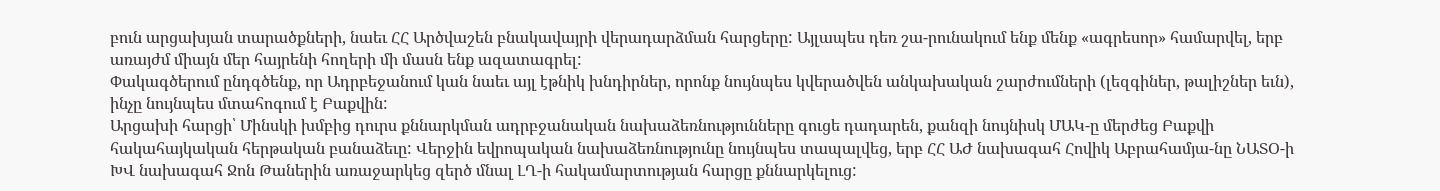բուն արցախյան տարածքների, նաեւ ՀՀ Արծվաշեն բնակավայրի վերադարձման հարցերը: Այլապես դեռ շա-րունակում ենք մենք «ագրեսոր» համարվել, երբ առայժմ միայն մեր հայրենի հողերի մի մասն ենք ազատագրել:
Փակագծերում ընդգծենք, որ Ադրբեջանում կան նաեւ այլ էթնիկ խնդիրներ, որոնք նույնպես կվերածվեն անկախական շարժումների (լեզգիներ, թալիշներ եւն), ինչը նույնպես մտահոգում է Բաքվին:
Արցախի հարցի՝ Մինսկի խմբից դուրս քննարկման ադրբջանական նախաձեռնությունները գուցե դադարեն, քանզի նույնիսկ ՄԱԿ-ը մերժեց Բաքվի հակահայկական հերթական բանաձեւը: Վերջին եվրոպական նախաձեռնությունը նույնպես տապալվեց, երբ ՀՀ ԱԺ նախագահ Հովիկ Աբրահամյա-նը ՆԱՏՕ-ի ԽՎ նախագահ Ջոն Թաներին առաջարկեց զերծ մնալ ԼՂ-ի հակամարտության հարցը քննարկելուց: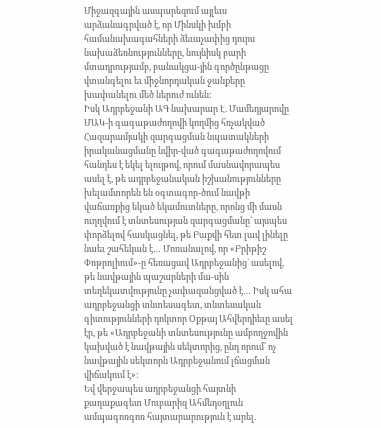Միջազգային ասպարեզում այլեւս արձանագրված է, որ Մինսկի խմբի համանախագահների ձեւաչափից դուրս նախաձեռնությունները, նույնիսկ բարի մտադրությամբ, բանակցա-յին գործընթացը վտանգելու եւ միջնորդական ջանքերը խափանելու մեծ ներուժ ունեն:
Իսկ Ադրբեջանի ԱԳ նախարար Է. Մամեդյարովը ՄԱԿ-ի գագաթաժողովի կողմից հռչակված Հազարամյակի զարգացման նպատակների իրականացմանը նվիր-ված գագաթաժողովում հանդես է եկել ելույթով, որում մասնավորապես ասել է, թե ադրբեջանական իշխանությունները խելամտորեն են օգտագոր-ծում նավթի վաճառքից եկած եկամուտները, որոնց մի մասն ուղղվում է տնտեսության զարգացմանը` այսպես փորձելով հասկացնել, թե Բաքվի հետ լավ լինելը նաեւ շահեկան է… Մոռանալով, որ «Բրիթիշ Փոթրոլիում»-ը հեռացավ Ադրբեջանից` ասելով, թե նավթային պաշարների մա-սին տեղեկատվությունը չափազանցված է… Իսկ ահա ադրբեջանցի տնտեսագետ, տնտեսական գիտությունների դոկտոր Օքթայ Ահվերդիեւը ասել էր, թե «Ադրբեջանի տնտեսությունը ամբողջովին կախված է նավթային սեկտորից, ընդ որում՝ ոչ նավթային սեկտորն Ադրբեջանում լճացման վիճակում է»:
Եվ վերջապես ադրբեջանցի հայտնի քաղաքագետ Մուբարիզ Ահմեդօղլուն ամպագոռգոռ հայտարարություն է արել.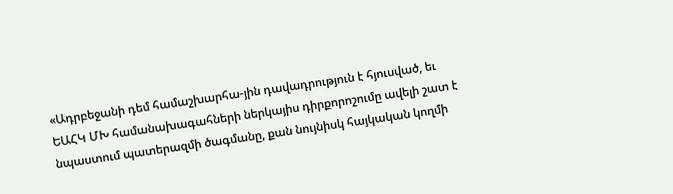«Ադրբեջանի դեմ համաշխարհա-յին դավադրություն է հյուսված, եւ ԵԱՀԿ ՄԽ համանախագահների ներկայիս դիրքորոշումը ավելի շատ է նպաստում պատերազմի ծագմանը, քան նույնիսկ հայկական կողմի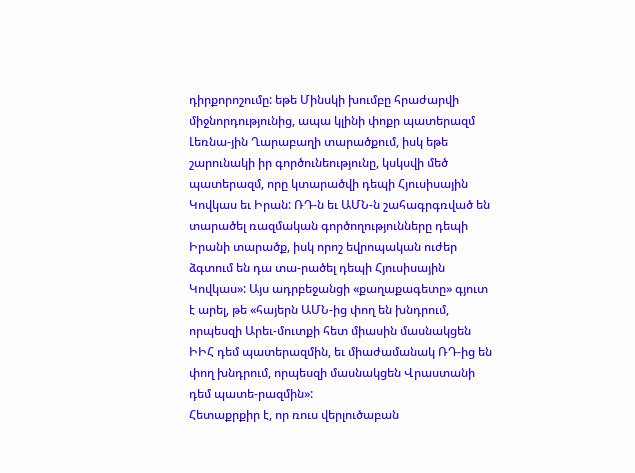դիրքորոշումը: եթե Մինսկի խումբը հրաժարվի միջնորդությունից, ապա կլինի փոքր պատերազմ Լեռնա-յին Ղարաբաղի տարածքում, իսկ եթե շարունակի իր գործունեությունը, կսկսվի մեծ պատերազմ, որը կտարածվի դեպի Հյուսիսային Կովկաս եւ Իրան: ՌԴ-ն եւ ԱՄՆ-ն շահագրգռված են տարածել ռազմական գործողությունները դեպի Իրանի տարածք, իսկ որոշ եվրոպական ուժեր ձգտում են դա տա-րածել դեպի Հյուսիսային Կովկաս»: Այս ադրբեջանցի «քաղաքագետը» գյուտ է արել, թե «հայերն ԱՄՆ-ից փող են խնդրում, որպեսզի Արեւ-մուտքի հետ միասին մասնակցեն ԻԻՀ դեմ պատերազմին, եւ միաժամանակ ՌԴ-ից են փող խնդրում, որպեսզի մասնակցեն Վրաստանի դեմ պատե-րազմին»:
Հետաքրքիր է, որ ռուս վերլուծաբան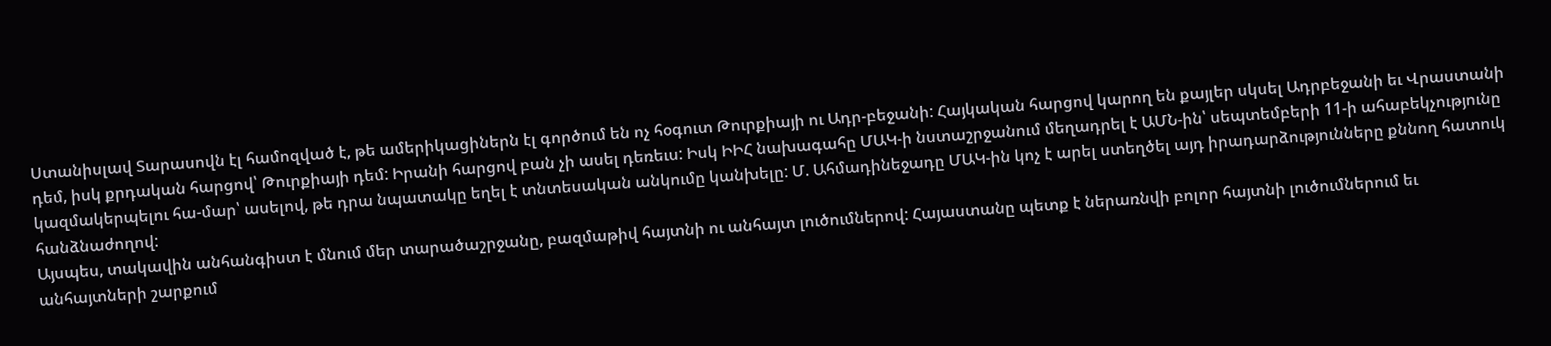Ստանիսլավ Տարասովն էլ համոզված է, թե ամերիկացիներն էլ գործում են ոչ հօգուտ Թուրքիայի ու Ադր-բեջանի: Հայկական հարցով կարող են քայլեր սկսել Ադրբեջանի եւ Վրաստանի դեմ, իսկ քրդական հարցով՝ Թուրքիայի դեմ: Իրանի հարցով բան չի ասել դեռեւս: Իսկ ԻԻՀ նախագահը ՄԱԿ-ի նստաշրջանում մեղադրել է ԱՄՆ-ին՝ սեպտեմբերի 11-ի ահաբեկչությունը կազմակերպելու հա-մար՝ ասելով, թե դրա նպատակը եղել է տնտեսական անկումը կանխելը: Մ. Ահմադինեջադը ՄԱԿ-ին կոչ է արել ստեղծել այդ իրադարձությունները քննող հատուկ հանձնաժողով:
Այսպես, տակավին անհանգիստ է մնում մեր տարածաշրջանը, բազմաթիվ հայտնի ու անհայտ լուծումներով: Հայաստանը պետք է ներառնվի բոլոր հայտնի լուծումներում եւ անհայտների շարքում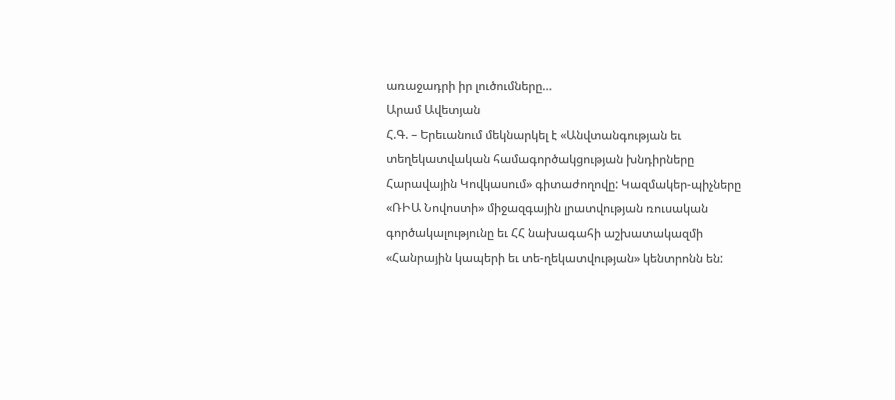առաջադրի իր լուծումները…
Արամ Ավետյան
Հ.Գ. – Երեւանում մեկնարկել է «Անվտանգության եւ տեղեկատվական համագործակցության խնդիրները Հարավային Կովկասում» գիտաժողովը: Կազմակեր-պիչները «ՌԻԱ Նովոստի» միջազգային լրատվության ռուսական գործակալությունը եւ ՀՀ նախագահի աշխատակազմի «Հանրային կապերի եւ տե-ղեկատվության» կենտրոնն են: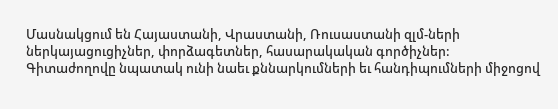Մասնակցում են Հայաստանի, Վրաստանի, Ռուսաստանի զլմ-ների ներկայացուցիչներ, փորձագետներ, հասարակական գործիչներ:
Գիտաժողովը նպատակ ունի նաեւ քննարկումների եւ հանդիպումների միջոցով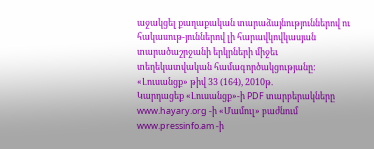աջակցել քաղաքական տարաձայնություններով ու հակասութ-յուններով լի հարավկովկասյան տարածաշրջանի երկրների միջեւ տեղեկատվական համագործակցությանը:
«Լուսանցք» թիվ 33 (164), 2010թ.
Կարդացեք «Լուսանցք»-ի PDF տարբերակները www.hayary.org -ի «Մամուլ» բաժնում www.pressinfo.am -ի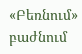«Բեռնում» բաժնում